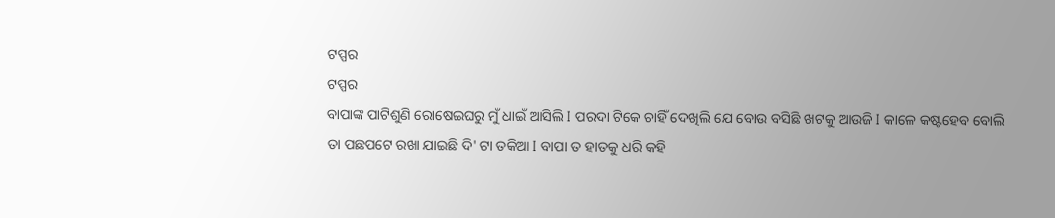ଟପ୍ପର
ଟପ୍ପର
ବାପାଙ୍କ ପାଟିଶୁଣି ରୋଷେଇଘରୁ ମୁଁ ଧାଇଁ ଆସିଲି I ପରଦା ଟିକେ ଚାହିଁ ଦେଖିଲି ଯେ ବୋଉ ବସିଛି ଖଟକୁ ଆଉଜି I କାଳେ କଷ୍ଟହେବ ବୋଲି ତା ପଛପଟେ ରଖା ଯାଇଛି ଦି' ଟା ତକିଆ I ବାପା ତ ହାତକୁ ଧରି କହି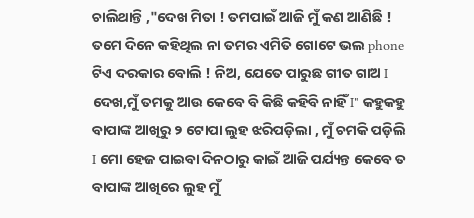ଚାଲିଥାନ୍ତି ,"ଦେଖ ମିତା ! ତମପାଇଁ ଆଜି ମୁଁ କଣ ଆଣିଛି ! ତମେ ଦିନେ କହିଥିଲ ନା ତମର ଏମିତି ଗୋଟେ ଭଲ phone ଟିଏ ଦରକାର ବୋଲି ! ନିଅ, ଯେତେ ପାରୁଛ ଗୀତ ଗାଅ I ଦେଖ,ମୁଁ ତମକୁ ଆଉ କେବେ ବି କିଛି କହିବି ନାହିଁ I" କହୁକହୁ ବାପାଙ୍କ ଆଖିରୁ ୨ ଟୋପା ଲୁହ ଝରିପଡ଼ିଲା , ମୁଁ ଚମକି ପଡ଼ିଲି I ମୋ ହେଜ ପାଇବା ଦିନଠାରୁ କାଇଁ ଆଜି ପର୍ଯ୍ୟନ୍ତ କେବେ ତ ବାପାଙ୍କ ଆଖିରେ ଲୁହ ମୁଁ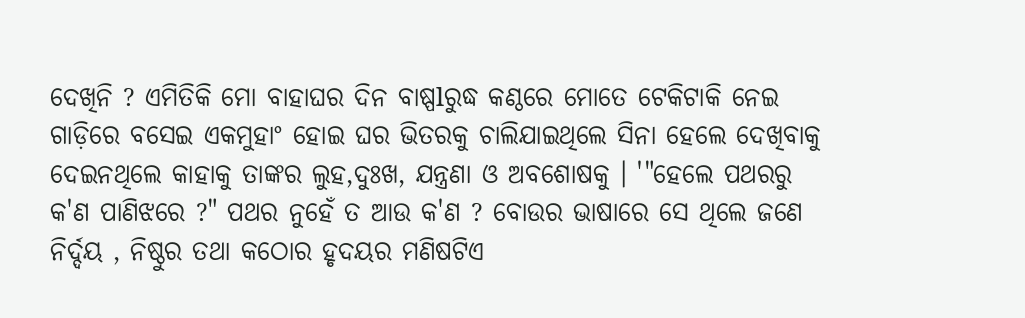ଦେଖିନି ? ଏମିତିକି ମୋ ବାହାଘର ଦିନ ବାଷ୍ପlରୁଦ୍ଧ କଣ୍ଠରେ ମୋତେ ଟେକିଟାକି ନେଇ ଗାଡ଼ିରେ ବସେଇ ଏକମୁହାଂ ହୋଇ ଘର ଭିତରକୁ ଚାଲିଯାଇଥିଲେ ସିନା ହେଲେ ଦେଖିବାକୁ ଦେଇନଥିଲେ କାହାକୁ ତାଙ୍କର ଲୁହ,ଦୁଃଖ, ଯନ୍ତ୍ରଣା ଓ ଅବଶୋଷକୁ । '"ହେଲେ ପଥରରୁ କ'ଣ ପାଣିଝରେ ?" ପଥର ନୁହେଁ ତ ଆଉ କ'ଣ ? ବୋଉର ଭାଷାରେ ସେ ଥିଲେ ଜଣେ ନିର୍ଦ୍ଦୟ , ନିଷ୍ଠୁର ତଥା କଠୋର ହୃଦୟର ମଣିଷଟିଏ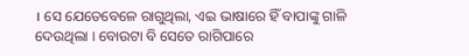। ସେ ଯେତେବେଳେ ରାଗୁଥିଲା, ଏଇ ଭାଷାରେ ହିଁ ବାପାଙ୍କୁ ଗାଳି ଦେଉଥିଲା । ବୋଉଟା ବି ସେତେ ରାଗିପାରେ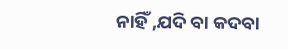ନାହିଁ ,ଯଦି ବା କଦବା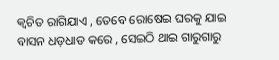କ୍ଵଚିତ ରାଗିଯାଏ , ତେବେ ରୋଷେଇ ଘରକୁ ଯାଇ ବାସନ ଧଡ଼ଧାଡ କରେ , ସେଇଠି ଥାଇ ଗାରୁଗାରୁ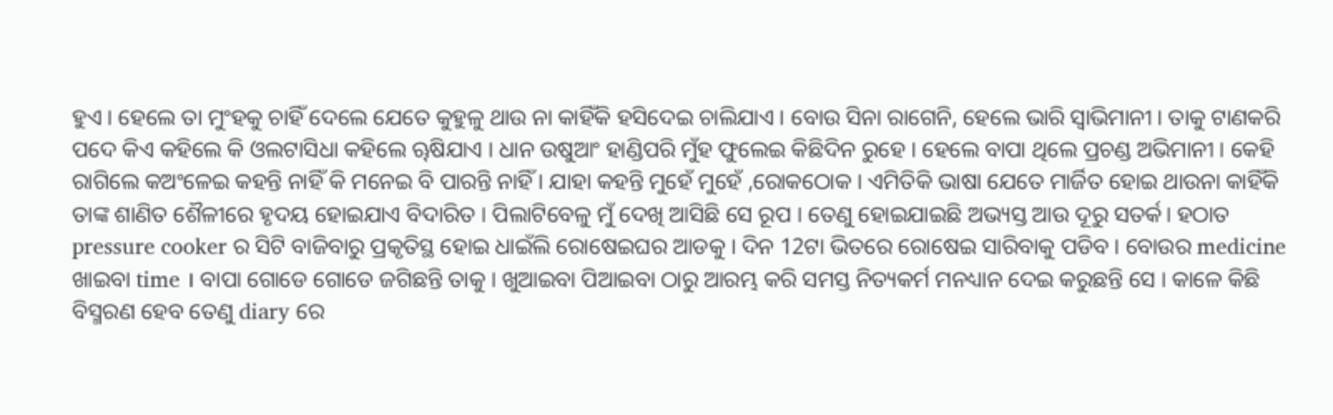ହୁଏ । ହେଲେ ତା ମୁଂହକୁ ଚାହିଁ ଦେଲେ ଯେତେ କୁହୁଳୁ ଥାଉ ନା କାହିଁକି ହସିଦେଇ ଚାଲିଯାଏ । ବୋଉ ସିନା ରାଗେନି, ହେଲେ ଭାରି ସ୍ୱାଭିମାନୀ । ତାକୁ ଟାଣକରି ପଦେ କିଏ କହିଲେ କି ଓଲଟାସିଧା କହିଲେ ୠଷିଯାଏ । ଧାନ ଉଷୁଆଂ ହାଣ୍ଡିପରି ମୁଁହ ଫୁଲେଇ କିଛିଦିନ ରୁହେ । ହେଲେ ବାପା ଥିଲେ ପ୍ରଚଣ୍ଡ ଅଭିମାନୀ । କେହି ରାଗିଲେ କଅଂଳେଇ କହନ୍ତି ନାହିଁ କି ମନେଇ ବି ପାରନ୍ତି ନାହିଁ । ଯାହା କହନ୍ତି ମୁହେଁ ମୁହେଁ ,ରୋକଠୋକ । ଏମିତିକି ଭାଷା ଯେତେ ମାର୍ଜିତ ହୋଇ ଥାଉନା କାହିଁକି ତାଙ୍କ ଶାଣିତ ଶୈଳୀରେ ହୃଦୟ ହୋଇଯାଏ ବିଦାରିତ । ପିଲାଟିବେଳୁ ମୁଁ ଦେଖି ଆସିଛି ସେ ରୂପ । ତେଣୁ ହୋଇଯାଇଛି ଅଭ୍ୟସ୍ତ ଆଉ ଦୂରୁ ସତର୍କ। ହଠାତ pressure cooker ର ସିଟି ବାଜିବାରୁ ପ୍ରକୃତିସ୍ଥ ହୋଇ ଧାଇଁଲି ରୋଷେଇଘର ଆଡକୁ । ଦିନ 12ଟା ଭିତରେ ରୋଷେଇ ସାରିବାକୁ ପଡିବ । ବୋଉର medicine ଖାଇବା time । ବାପା ଗୋଡେ ଗୋଡେ ଜଗିଛନ୍ତି ତାକୁ । ଖୁଆଇବା ପିଆଇବା ଠାରୁ ଆରମ୍ଭ କରି ସମସ୍ତ ନିତ୍ୟକର୍ମ ମନଧ୍ୟାନ ଦେଇ କରୁଛନ୍ତି ସେ । କାଳେ କିଛି ବିସ୍ମରଣ ହେବ ତେଣୁ diary ରେ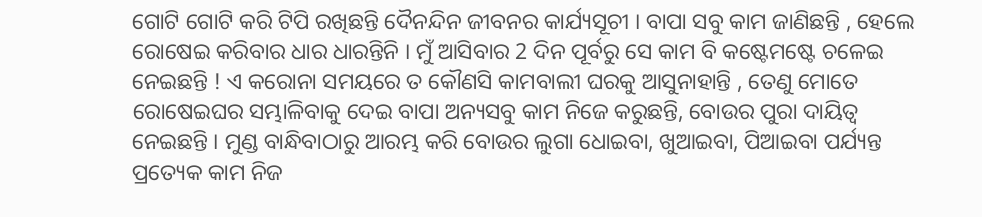ଗୋଟି ଗୋଟି କରି ଟିପି ରଖିଛନ୍ତି ଦୈନନ୍ଦିନ ଜୀବନର କାର୍ଯ୍ୟସୂଚୀ । ବାପା ସବୁ କାମ ଜାଣିଛନ୍ତି , ହେଲେ ରୋଷେଇ କରିବାର ଧାର ଧାରନ୍ତିନି । ମୁଁ ଆସିବାର 2 ଦିନ ପୂର୍ବରୁ ସେ କାମ ବି କଷ୍ଟେମଷ୍ଟେ ଚଳେଇ ନେଇଛନ୍ତି ! ଏ କରୋନା ସମୟରେ ତ କୌଣସି କାମବାଲୀ ଘରକୁ ଆସୁନାହାନ୍ତି , ତେଣୁ ମୋତେ ରୋଷେଇଘର ସମ୍ଭାଳିବାକୁ ଦେଇ ବାପା ଅନ୍ୟସବୁ କାମ ନିଜେ କରୁଛନ୍ତି, ବୋଉର ପୁରା ଦାୟିତ୍ୱ ନେଇଛନ୍ତି । ମୁଣ୍ଡ ବାନ୍ଧିବାଠାରୁ ଆରମ୍ଭ କରି ବୋଉର ଲୁଗା ଧୋଇବା, ଖୁଆଇବା, ପିଆଇବା ପର୍ଯ୍ୟନ୍ତ ପ୍ରତ୍ୟେକ କାମ ନିଜ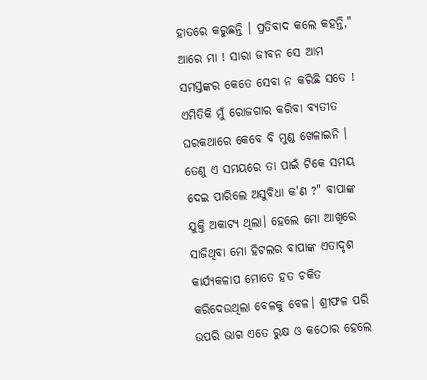ହାତରେ କରୁଛନ୍ତି । ପ୍ରତିବାଦ କଲେ କହନ୍ତି," ଆରେ ମା ! ସାରା ଜୀବନ ସେ ଆମ ସମସ୍ତଙ୍କର କେତେ ସେବା ନ କରିଛି ସତେ ! ଏମିତିକି ମୁଁ ରୋଜଗାର କରିବା ବ୍ୟତୀତ ଘରକଥାରେ କେବେ ବି ମୁଣ୍ଡ ଖେଳାଇନି । ତେଣୁ ଏ ସମୟରେ ତା ପାଇଁ ଟିକେ ସମୟ ଦେଇ ପାରିଲେ ଅସୁବିଧା କ'ଣ ?" ବାପାଙ୍କ ଯୁକ୍ତି ଅକାଟ୍ୟ ଥିଲା। ହେଲେ ମୋ ଆଖିରେ ସାଜିଥିବା ମୋ ହିଟଲର ବାପାଙ୍କ ଏତାଦୃଶ କାର୍ଯ୍ୟକଳାପ ମୋତେ ହତ ଚକିତ କରିଦେଉଥିଲା ବେଳକୁ ବେଳ। ଶ୍ରୀଫଳ ପରି ଉପରି ଭାଗ ଏତେ ରୁକ୍ଷ ଓ କଠୋର ହେଲେ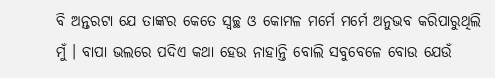ବି ଅନ୍ତରଟା ଯେ ତାଙ୍କର କେତେ ସ୍ୱଚ୍ଛ ଓ କୋମଳ ମର୍ମେ ମର୍ମେ ଅନୁଭବ କରିପାରୁଥିଲି ମୁଁ । ବାପା ଭଲରେ ପଦିଏ କଥା ହେଉ ନାହାନ୍ତି ବୋଲି ସବୁବେଳେ ବୋଉ ଯେଉଁ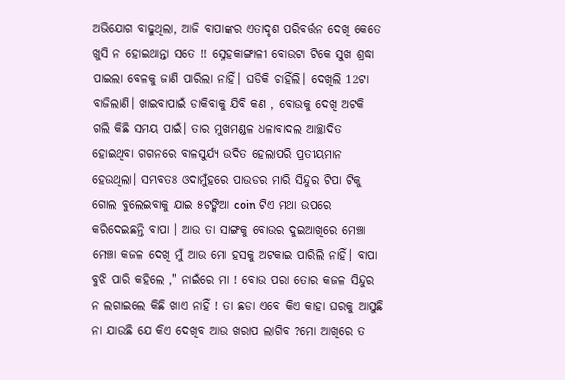ଅଭିଯୋଗ ବାଢୁଥିଲା, ଆଜି ବାପାଙ୍କର ଏତାଦୃଶ ପରିବର୍ତ୍ତନ ଦେଖି କେତେ ଖୁସି ନ ହୋଇଥାନ୍ତା ସତେ !! ସ୍ନେହକାଙ୍ଗାଳୀ ବୋଉଟା ଟିକେ ସୁଖ ଶ୍ରଦ୍ଧା ପାଇଲା ବେଳକୁ ଜାଣି ପାରିଲା ନାହିଁ। ଘଡିକି ଚାହିଁଲି। ଦେଖିଲି 12ଟା ବାଜିଲାଣି। ଖାଇବାପାଇଁ ଡାକିବାକୁ ଯିବି କଣ , ବୋଉକୁ ଦେଖି ଅଟକି ଗଲି କିଛି ସମୟ ପାଇଁ। ତାର ମୁଖମଣ୍ଡଳ ଧଳାବାଦଲ ଆଚ୍ଛାଦିତ ହୋଇଥିବା ଗଗନରେ ବାଳସୁର୍ଯ୍ୟ ଉଦିତ ହେଲାପରି ପ୍ରତୀୟମାନ ହେଉଥିଲା। ସମ୍ଭବତଃ ଓଦାମୁଁହରେ ପାଉଡର ମାରି ସିନ୍ଦୁର ଟିପା ଟିକୁ ଗୋଲ ବୁଲେଇବାକୁ ଯାଇ ୫ଟଙ୍କିଆ coin ଟିଏ ମଥା ଉପରେ କରିଦେଇଛନ୍ତି ବାପା । ଆଉ ତା ସାଙ୍ଗକୁ ବୋଉର ଦୁଇଆଖିରେ ମେଞ୍ଚା ମେଞ୍ଚା କଜଳ ଦେଖି ମୁଁ ଆଉ ମୋ ହସକୁ ଅଟକାଇ ପାରିଲି ନାହିଁ। ବାପା ବୁଝି ପାରି କହିଲେ ," ନାଇଁରେ ମା ! ବୋଉ ପରା ତୋର କଜଳ ସିନ୍ଦୁର ନ ଲଗାଇଲେ କିଛି ଖାଏ ନାହିଁ ! ତା ଛଡା ଏବେ କିଏ କାହା ଘରକୁ ଆସୁଛି ନା ଯାଉଛି ଯେ କିଏ ଦେଖିବ ଆଉ ଖରାପ ଲାଗିବ ?ମୋ ଆଖିରେ ତ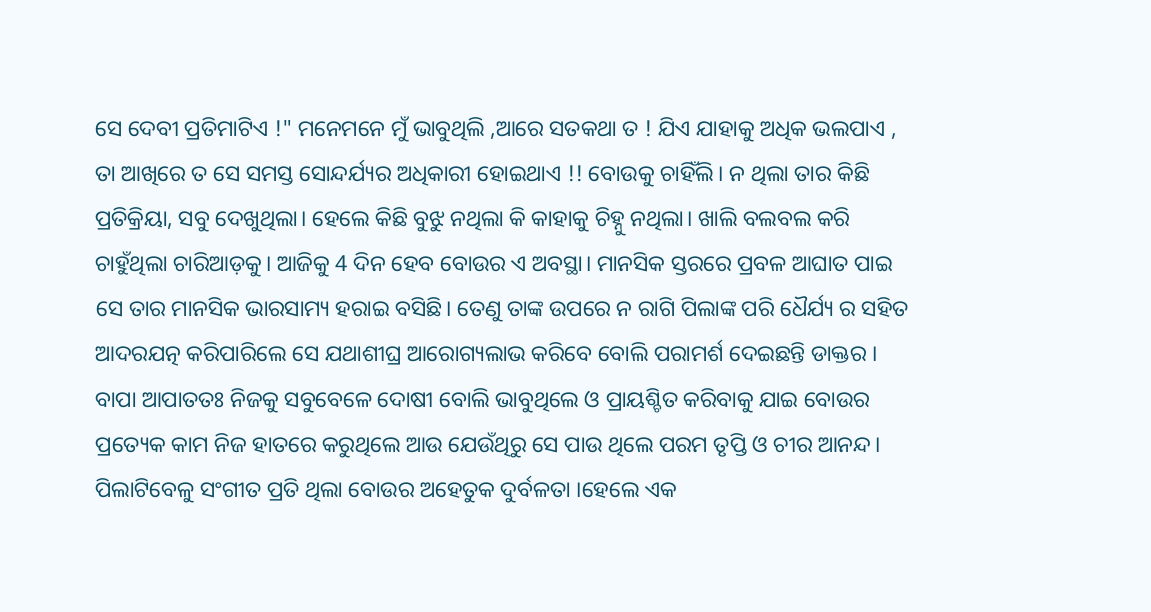ସେ ଦେବୀ ପ୍ରତିମାଟିଏ !" ମନେମନେ ମୁଁ ଭାବୁଥିଲି ,ଆରେ ସତକଥା ତ ! ଯିଏ ଯାହାକୁ ଅଧିକ ଭଲପାଏ , ତା ଆଖିରେ ତ ସେ ସମସ୍ତ ସୋନ୍ଦର୍ଯ୍ୟର ଅଧିକାରୀ ହୋଇଥାଏ !! ବୋଉକୁ ଚାହିଁଲି। ନ ଥିଲା ତାର କିଛି ପ୍ରତିକ୍ରିୟା, ସବୁ ଦେଖୁଥିଲା। ହେଲେ କିଛି ବୁଝୁ ନଥିଲା କି କାହାକୁ ଚିହ୍ନୁ ନଥିଲା। ଖାଲି ବଲବଲ କରି ଚାହୁଁଥିଲା ଚାରିଆଡ଼କୁ। ଆଜିକୁ 4 ଦିନ ହେବ ବୋଉର ଏ ଅବସ୍ଥା। ମାନସିକ ସ୍ତରରେ ପ୍ରବଳ ଆଘାତ ପାଇ ସେ ତାର ମାନସିକ ଭାରସାମ୍ୟ ହରାଇ ବସିଛି। ତେଣୁ ତାଙ୍କ ଉପରେ ନ ରାଗି ପିଲାଙ୍କ ପରି ଧୈର୍ଯ୍ୟ ର ସହିତ ଆଦରଯତ୍ନ କରିପାରିଲେ ସେ ଯଥାଶୀଘ୍ର ଆରୋଗ୍ୟଲାଭ କରିବେ ବୋଲି ପରାମର୍ଶ ଦେଇଛନ୍ତି ଡାକ୍ତର । ବାପା ଆପାତତଃ ନିଜକୁ ସବୁବେଳେ ଦୋଷୀ ବୋଲି ଭାବୁଥିଲେ ଓ ପ୍ରାୟଶ୍ଚିତ କରିବାକୁ ଯାଇ ବୋଉର ପ୍ରତ୍ୟେକ କାମ ନିଜ ହାତରେ କରୁଥିଲେ ଆଉ ଯେଉଁଥିରୁ ସେ ପାଉ ଥିଲେ ପରମ ତୃପ୍ତି ଓ ଚୀର ଆନନ୍ଦ। ପିଲାଟିବେଳୁ ସଂଗୀତ ପ୍ରତି ଥିଲା ବୋଉର ଅହେତୁକ ଦୁର୍ବଳତା ।ହେଲେ ଏକ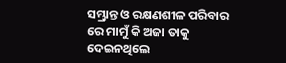ସମ୍ଭ୍ରାନ୍ତ ଓ ରକ୍ଷଣଶୀଳ ପରିବାର ରେ ମାମୁଁ କି ଅଜା ତାକୁ ଦେଇନଥିଲେ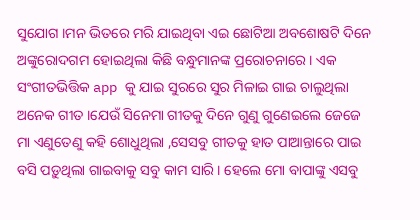ସୁଯୋଗ ।ମନ ଭିତରେ ମରି ଯାଇଥିବା ଏଇ ଛୋଟିଆ ଅବଶୋଷଟି ଦିନେ ଅଙ୍କୁରୋଦଗମ ହୋଇଥିଲା କିଛି ବନ୍ଧୁମାନଙ୍କ ପ୍ରରୋଚନାରେ । ଏକ ସଂଗୀତଭିତ୍ତିକ app କୁ ଯାଇ ସୁରରେ ସୁର ମିଳାଇ ଗାଇ ଚାଲୁଥିଲା ଅନେକ ଗୀତ ।ଯେଉଁ ସିନେମା ଗୀତକୁ ଦିନେ ଗୁଣୁ ଗୁଣେଇଲେ ଜେଜେ ମା ଏଣୁତେଣୁ କହି ଶୋଧୁଥିଲା ,ସେସବୁ ଗୀତକୁ ହାତ ପାଆନ୍ତାରେ ପାଇ ବସି ପଡ଼ୁଥିଲା ଗାଇବାକୁ ସବୁ କାମ ସାରି । ହେଲେ ମୋ ବାପାଙ୍କୁ ଏସବୁ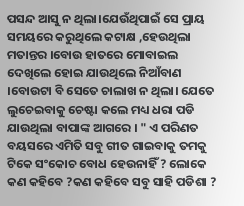ପସନ୍ଦ ଆସୁ ନ ଥିଲା।ଯେଉଁଥିପାଇଁ ସେ ପ୍ରାୟ ସମୟରେ କରୁଥିଲେ କଟାକ୍ଷ ,ହେଉଥିଲା ମତାନ୍ତର ।ବୋଉ ହାତରେ ମୋବାଇଲ ଦେଖିଲେ ହୋଇ ଯାଉଥିଲେ ନିଆଁବାଣ ।ବୋଉଟା ବି ସେତେ ଚାଲାଖ ନ ଥିଲା। ଯେତେ ଲୁଚେଇବାକୁ ଚେଷ୍ଟା କଲେ ମଧ୍ୟ ଧରା ପଡି ଯାଉଥିଲା ବାପାଙ୍କ ଆଗରେ । " ଏ ପରିଣତ ବୟସରେ ଏମିତି ସବୁ ଗୀତ ଗାଇବାକୁ ତମକୁ ଟିକେ ସଂକୋଚ ବୋଧ ହେଉନାହିଁ ? ଲୋକେ କଣ କହିବେ ?କଣ କହିବେ ସବୁ ସାହି ପଡିଶା ?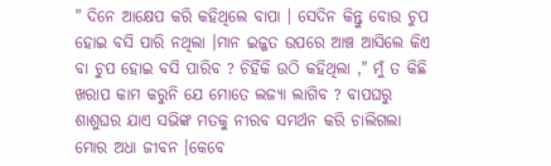" ଦିନେ ଆକ୍ଷେପ କରି କହିଥିଲେ ବାପା । ସେଦିନ କିନ୍ତୁ ବୋଉ ଚୁପ ହୋଇ ବସି ପାରି ନଥିଲା ।ମାନ ଇଜ୍ଜତ ଉପରେ ଆଞ୍ଚ ଆସିଲେ କିଏ ବା ଚୁପ ହୋଇ ବସି ପାରିବ ? ଚିହିଁକି ଉଠି କହିଥିଲା ," ମୁଁ ତ କିଛି ଖରାପ କାମ କରୁନି ଯେ ମୋତେ ଲଜ୍ୟା ଲାଗିବ ? ବାପଘରୁ ଶାଶୁଘର ଯାଏ ସଭିଙ୍କ ମତକୁ ନୀରବ ସମର୍ଥନ କରି ଚାଲିଗଲା ମୋର ଅଧା ଜୀବନ ।କେବେ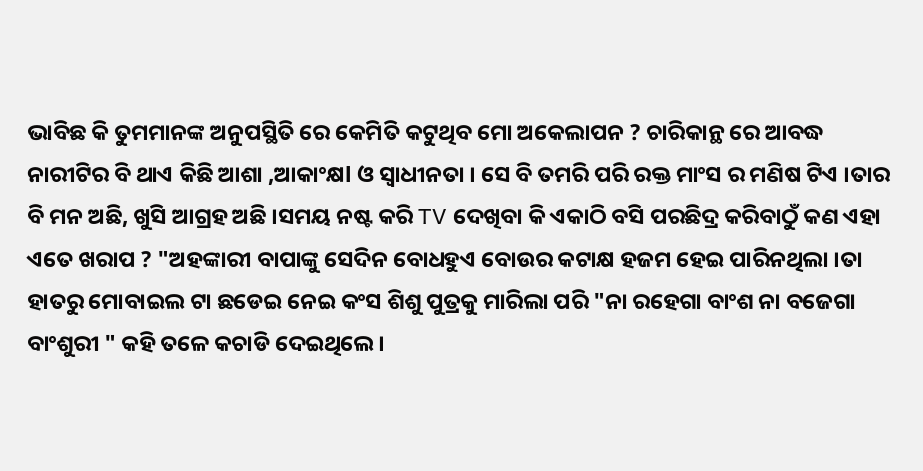ଭାବିଛ କି ତୁମମାନଙ୍କ ଅନୁପସ୍ଥିତି ରେ କେମିତି କଟୁଥିବ ମୋ ଅକେଲାପନ ? ଚାରିକାନ୍ଥ ରେ ଆବଦ୍ଧ ନାରୀଟିର ବି ଥାଏ କିଛି ଆଶା ,ଆକାଂକ୍ଷl ଓ ସ୍ବାଧୀନତା । ସେ ବି ତମରି ପରି ରକ୍ତ ମାଂସ ର ମଣିଷ ଟିଏ ।ତାର ବି ମନ ଅଛି, ଖୁସି ଆଗ୍ରହ ଅଛି ।ସମୟ ନଷ୍ଟ କରି TV ଦେଖିବା କି ଏକାଠି ବସି ପରଛିଦ୍ର କରିବାଠୁଁ କଣ ଏହା ଏତେ ଖରାପ ? "ଅହଙ୍କାରୀ ବାପାଙ୍କୁ ସେଦିନ ବୋଧହୁଏ ବୋଉର କଟାକ୍ଷ ହଜମ ହେଇ ପାରିନଥିଲା ।ତା ହାତରୁ ମୋବାଇଲ ଟା ଛଡେଇ ନେଇ କଂସ ଶିଶୁ ପୁତ୍ରକୁ ମାରିଲା ପରି "ନା ରହେଗା ବାଂଶ ନା ବଜେଗା ବାଂଶୁରୀ " କହି ତଳେ କଚାଡି ଦେଇଥିଲେ ।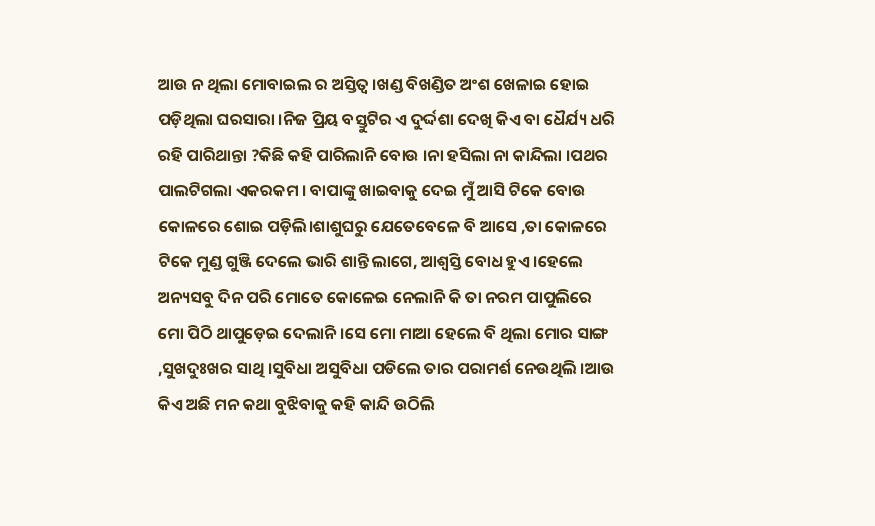ଆଉ ନ ଥିଲା ମୋବାଇଲ ର ଅସ୍ତିତ୍ବ ।ଖଣ୍ଡ ବିଖଣ୍ଡିତ ଅଂଶ ଖେଳାଇ ହୋଇ ପଡ଼ିଥିଲା ଘରସାରା ।ନିଜ ପ୍ରିୟ ବସ୍ତୁଟିର ଏ ଦୁର୍ଦ୍ଦଶା ଦେଖି କିଏ ବା ଧୈର୍ଯ୍ୟ ଧରି ରହି ପାରିଥାନ୍ତା ?କିଛି କହି ପାରିଲାନି ବୋଉ ।ନା ହସିଲା ନା କାନ୍ଦିଲା ।ପଥର ପାଲଟିଗଲା ଏକରକମ । ବାପାଙ୍କୁ ଖାଇବାକୁ ଦେଇ ମୁଁ ଆସି ଟିକେ ବୋଉ କୋଳରେ ଶୋଇ ପଡ଼ିଲି।ଶାଶୁଘରୁ ଯେତେବେଳେ ବି ଆସେ ,ତା କୋଳରେ ଟିକେ ମୁଣ୍ଡ ଗୁଞ୍ଜି ଦେଲେ ଭାରି ଶାନ୍ତି ଲାଗେ, ଆଶ୍ୱସ୍ତି ବୋଧ ହୁଏ ।ହେଲେ ଅନ୍ୟସବୁ ଦିନ ପରି ମୋତେ କୋଳେଇ ନେଲାନି କି ତା ନରମ ପାପୁଲିରେ ମୋ ପିଠି ଥାପୁଡ଼େଇ ଦେଲାନି ।ସେ ମୋ ମାଆ ହେଲେ ବି ଥିଲା ମୋର ସାଙ୍ଗ ,ସୁଖଦୁଃଖର ସାଥି ।ସୁବିଧା ଅସୁବିଧା ପଡିଲେ ତାର ପରାମର୍ଶ ନେଉଥିଲି ।ଆଉ କିଏ ଅଛି ମନ କଥା ବୁଝିବାକୁ କହି କାନ୍ଦି ଉଠିଲି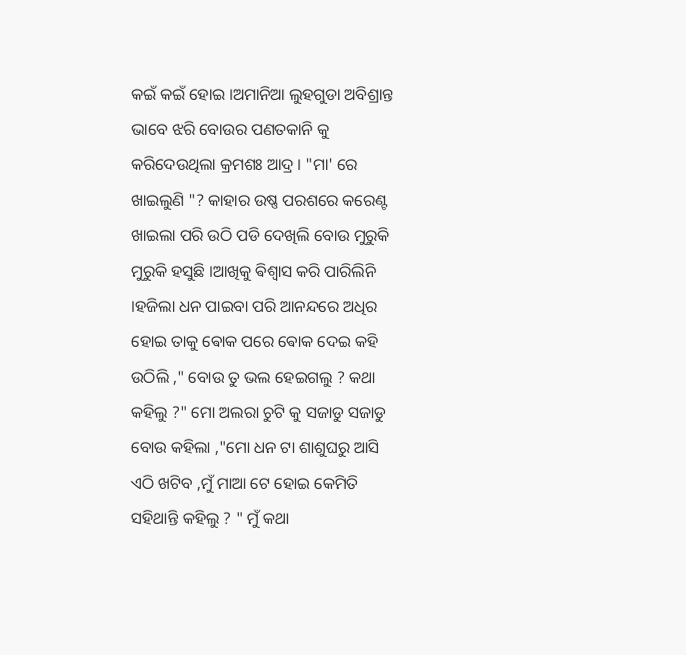କଇଁ କଇଁ ହୋଇ ।ଅମାନିଆ ଲୁହଗୁଡା ଅବିଶ୍ରାନ୍ତ ଭାବେ ଝରି ବୋଉର ପଣତକାନି କୁ କରିଦେଉଥିଲା କ୍ରମଶଃ ଆଦ୍ର । "ମା' ରେ ଖାଇଲୁଣି "? କାହାର ଉଷ୍ଣ ପରଶରେ କରେଣ୍ଟ ଖାଇଲା ପରି ଉଠି ପଡି ଦେଖିଲି ବୋଉ ମୁରୁକି ମୁରୁକି ହସୁଛି ।ଆଖିକୁ ଵିଶ୍ଵାସ କରି ପାରିଲିନି ।ହଜିଲା ଧନ ପାଇବା ପରି ଆନନ୍ଦରେ ଅଧିର ହୋଇ ତାକୁ ଵୋକ ପରେ ଵୋକ ଦେଇ କହି ଉଠିଲି ," ବୋଉ ତୁ ଭଲ ହେଇଗଲୁ ? କଥା କହିଲୁ ?" ମୋ ଅଲରା ଚୁଟି କୁ ସଜାଡୁ ସଜାଡୁ ବୋଉ କହିଲା ,"ମୋ ଧନ ଟା ଶାଶୁଘରୁ ଆସି ଏଠି ଖଟିବ ,ମୁଁ ମାଆ ଟେ ହୋଇ କେମିତି ସହିଥାନ୍ତି କହିଲୁ ? " ମୁଁ କଥା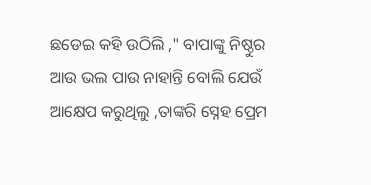ଛଡେଇ କହି ଉଠିଲି ," ବାପାଙ୍କୁ ନିଷ୍ଠୁର ଆଉ ଭଲ ପାଉ ନାହାନ୍ତି ବୋଲି ଯେଉଁ ଆକ୍ଷେପ କରୁଥିଲୁ ,ତାଙ୍କରି ସ୍ନେହ ପ୍ରେମ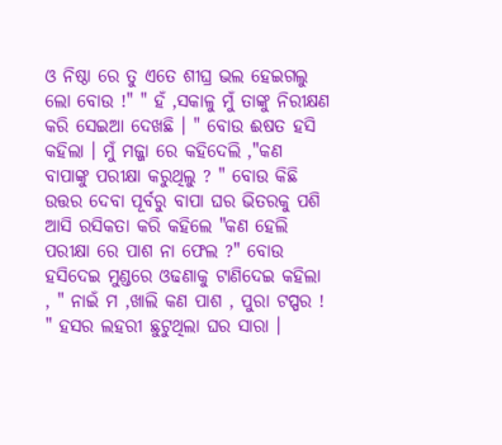ଓ ନିଷ୍ଠା ରେ ତୁ ଏତେ ଶୀଘ୍ର ଭଲ ହେଇଗଲୁ ଲୋ ବୋଉ !" " ହଁ ,ସକାଳୁ ମୁଁ ତାଙ୍କୁ ନିରୀକ୍ଷଣ କରି ସେଇଆ ଦେଖଛି । " ବୋଉ ଈଷତ ହସି କହିଲା । ମୁଁ ମଜ୍ଜା ରେ କହିଦେଲି ,"କଣ ବାପାଙ୍କୁ ପରୀକ୍ଷା କରୁଥିଲୁ ? " ବୋଉ କିଛି ଉତ୍ତର ଦେବା ପୂର୍ବରୁ ବାପା ଘର ଭିତରକୁ ପଶି ଆସି ରସିକତା କରି କହିଲେ "କଣ ହେଲି ପରୀକ୍ଷା ରେ ପାଶ ନା ଫେଲ ?" ବୋଉ ହସିଦେଇ ମୁଣ୍ଡରେ ଓଢଣାକୁ ଟାଣିଦେଇ କହିଲା , " ନାଇଁ ମ ,ଖାଲି କଣ ପାଶ , ପୁରା ଟପ୍ପର ! " ହସର ଲହରୀ ଛୁଟୁଥିଲା ଘର ସାରା ।